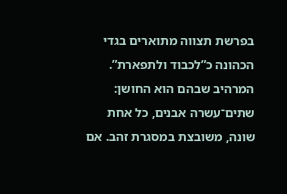בפרשת תצווה מתוארים בגדי הכהונה כ”לכבוד ולתפארת”. המרהיב שבהם הוא החושן: שתים־עשרה אבנים, כל אחת שונה, משובצת במסגרת זהב. אם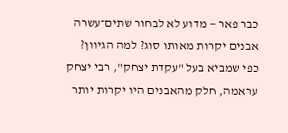כבר פאר — מדוע לא לבחור שתים־עשרה אבנים יקרות מאותו סוג? למה הגיוון?
כפי שמביא בעל "עקדת יצחק", רבי יצחק עראמה, חלק מהאבנים היו יקרות יותר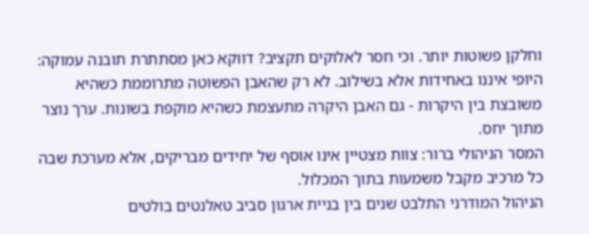וחלקן פשוטות יותר. וכי חסר לאלוקים תקציב? דווקא כאן מסתתרת תובנה עמוקה: היופי איננו באחידות אלא בשילוב. לא רק שהאבן הפשוטה מתרוממת כשהיא משובצת בין היקרות - גם האבן היקרה מתעצמת כשהיא מוקפת בשונות. ערך נוצר מתוך יחס.
המסר הניהולי ברור: צוות מצטיין אינו אוסף של יחידים מבריקים, אלא מערכת שבה כל מרכיב מקבל משמעות בתוך המכלול.
הניהול המודרני התלבט שנים בין בניית ארגון סביב טאלנטים בולטים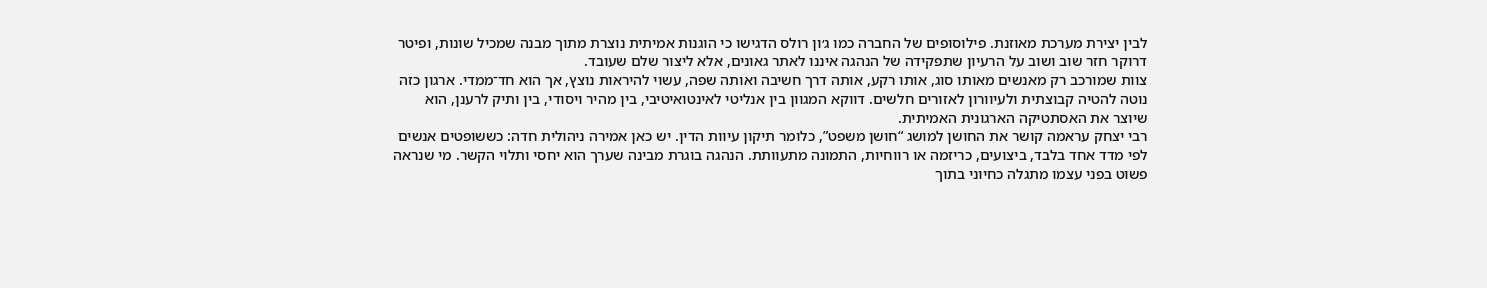לבין יצירת מערכת מאוזנת. פילוסופים של החברה כמו ג׳ון רולס הדגישו כי הוגנות אמיתית נוצרת מתוך מבנה שמכיל שונות, ופיטר דרוקר חזר שוב ושוב על הרעיון שתפקידה של הנהגה איננו לאתר גאונים, אלא ליצור שלם שעובד.
צוות שמורכב רק מאנשים מאותו סוג, אותו רקע, אותה דרך חשיבה ואותה שפה, עשוי להיראות נוצץ, אך הוא חד־ממדי. ארגון כזה נוטה להטיה קבוצתית ולעיוורון לאזורים חלשים. דווקא המגוון בין אנליטי לאינטואיטיבי, בין מהיר ויסודי, בין ותיק לרענן, הוא שיוצר את האסתטיקה הארגונית האמיתית.
רבי יצחק עראמה קושר את החושן למושג “חושן משפט”, כלומר תיקון עיוות הדין. יש כאן אמירה ניהולית חדה: כששופטים אנשים לפי מדד אחד בלבד, ביצועים, כריזמה או רווחיות, התמונה מתעוותת. הנהגה בוגרת מבינה שערך הוא יחסי ותלוי הקשר. מי שנראה פשוט בפני עצמו מתגלה כחיוני בתוך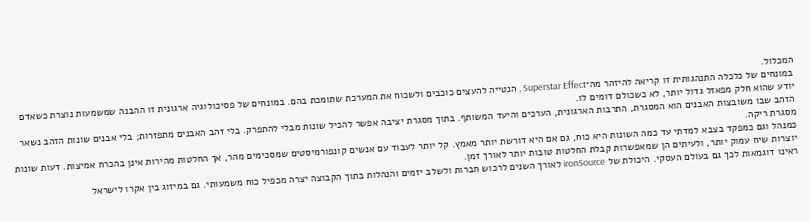המכלול.
במונחים של כלכלה התנהגותית זו קריאה להיזהר מה־Superstar Effect , הנטייה להעצים כוכבים ולשכוח את המערכת שתומכת בהם. במונחים של פסיכולוגיה ארגונית זו ההבנה שמשמעות נוצרת כשאדם יודע שהוא חלק מפאזל גדול יותר, לא כשכולם דומים לו.
הזהב שבו משובצות האבנים הוא המסגרת, התרבות הארגונית, הערכים והיעד המשותף. בתוך מסגרת יציבה אפשר להכיל שונות מבלי להתפרק. בלי זהב האבנים מתפזרות; בלי אבנים שונות הזהב נשאר מסגרת ריקה.
כמנהל וגם כמפקד בצבא למדתי עד כמה השונות היא כוח, גם אם היא דורשת יותר מאמץ. קל יותר לעבוד עם אנשים קונפורמיסטים שמסכימים מהר, אך החלטות מהירות אינן בהכרח אמיצות. דעות שונות יוצרות שיח עמוק יותר, ולעיתים הן שמאפשרות קבלת החלטות טובות יותר לאורך זמן.
ראינו דוגמאות לכך גם בעולם העסקי. היכולת של ironSource לאורך השנים לרכוש חברות ולשלב יזמים והנהלות בתוך הקבוצה יצרה מכפיל כוח משמעותי. גם במיזוג בין אקרו לישראל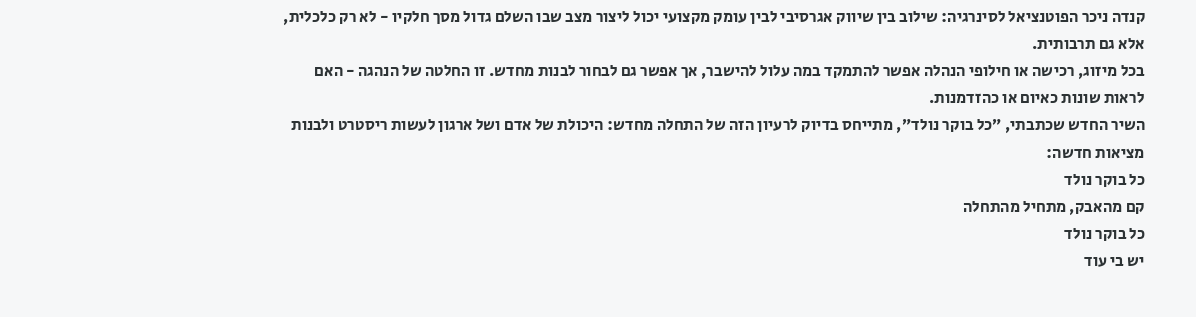קנדה ניכר הפוטנציאל לסינרגיה: שילוב בין שיווק אגרסיבי לבין עומק מקצועי יכול ליצור מצב שבו השלם גדול מסך חלקיו - לא רק כלכלית, אלא גם תרבותית.
בכל מיזוג, רכישה או חילופי הנהלה אפשר להתמקד במה עלול להישבר, אך אפשר גם לבחור לבנות מחדש. זו החלטה של הנהגה - האם לראות שונות כאיום או כהזדמנות.
השיר החדש שכתבתי, ״כל בוקר נולד״, מתייחס בדיוק לרעיון הזה של התחלה מחדש: היכולת של אדם ושל ארגון לעשות ריסטרט ולבנות מציאות חדשה:
כל בוקר נולד
קם מהאבק, מתחיל מהתחלה
כל בוקר נולד
יש בי עוד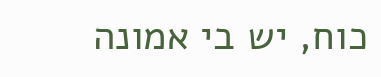כוח, יש בי אמונה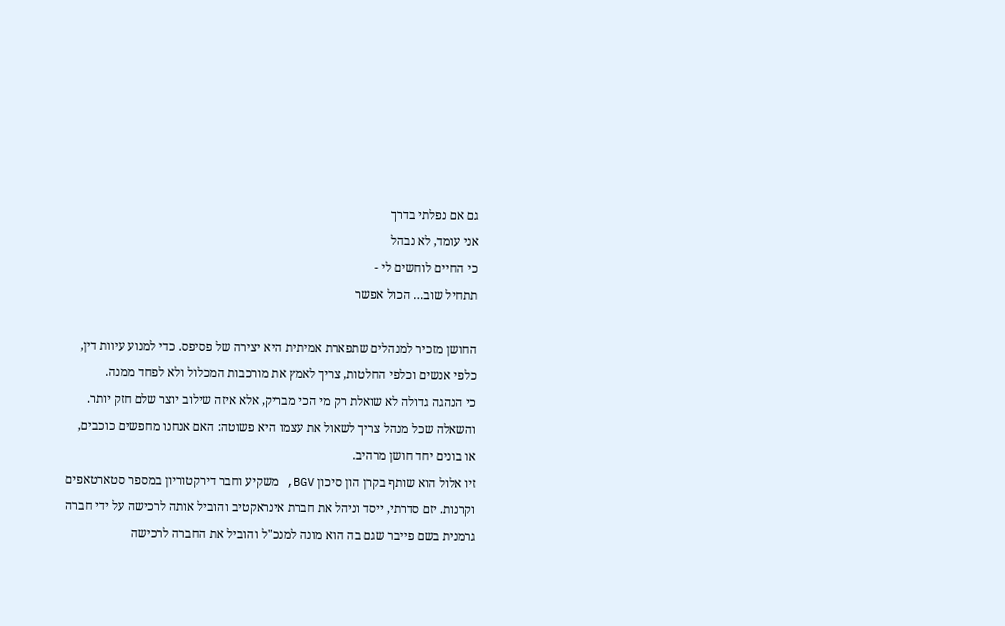גם אם נפלתי בדרך
אני עומד, לא נבהל
כי החיים לוחשים לי -
תתחיל שוב… הכול אפשר

החושן מזכיר למנהלים שתפארת אמיתית היא יצירה של פסיפס. כדי למנוע עיוות דין, כלפי אנשים וכלפי החלטות, צריך לאמץ את מורכבות המכלול ולא לפחד ממנה.
כי הנהגה גדולה לא שואלת רק מי הכי מבריק, אלא איזה שילוב יוצר שלם חזק יותר.
והשאלה שכל מנהל צריך לשאול את עצמו היא פשוטה: האם אנחנו מחפשים כוכבים, או בונים יחד חושן מרהיב.
זיו אלול הוא שותף בקרן הון סיכון BGV, משקיע וחבר דירקטוריון במספר סטארטאפים וקרנות. יזם סדרתי, ייסד וניהל את חברת אינראקטיב והוביל אותה לרכישה על ידי חברה גרמנית בשם פייבר שגם בה הוא מונה למנכ"ל והוביל את החברה לרכישה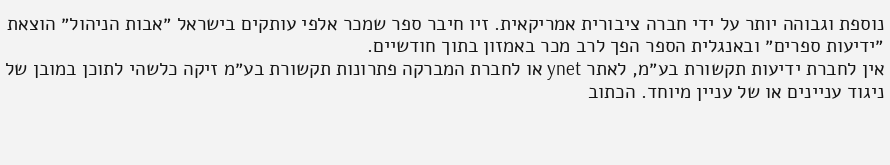נוספת וגבוהה יותר על ידי חברה ציבורית אמריקאית. זיו חיבר ספר שמכר אלפי עותקים בישראל ״אבות הניהול״ הוצאת ״ידיעות ספרים״ ובאנגלית הספר הפך לרב מכר באמזון בתוך חודשיים.
אין לחברת ידיעות תקשורת בע״מ, לאתר ynet או לחברת המברקה פתרונות תקשורת בע״מ זיקה כלשהי לתוכן במובן של ניגוד עניינים או של עניין מיוחד. הכתוב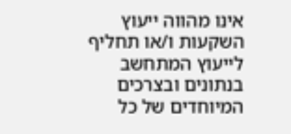אינו מהווה ייעוץ השקעות ו/או תחליף לייעוץ המתחשב בנתונים ובצרכים המיוחדים של כל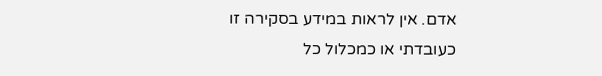אדם. אין לראות במידע בסקירה זו כעובדתי או כמכלול כל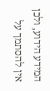המידע הידוע, ולכן אין להסתמך על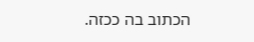הכתוב בה ככזה.